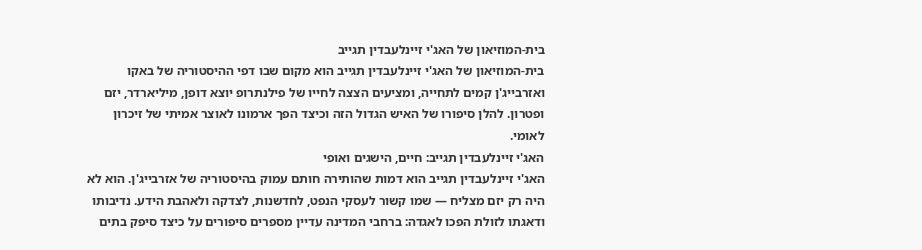בית-המוזיאון של האג'י זיינלעבדין תגייב
בית-המוזיאון של האג'י זיינלעבדין תגייב הוא מקום שבו דפי ההיסטוריה של באקו ואזרבייג'ן קמים לתחייה, ומציעים הצצה לחייו של פילנתרופ יוצא דופן, מיליארדר, יזם ופטרון. להלן סיפורו של האיש הגדול הזה וכיצד הפך ארמונו לאוצר אמיתי של זיכרון לאומי.
האג'י זיינלעבדין תגייב: חיים, הישגים ואופי
האג'י זיינלעבדין תגייב הוא דמות שהותירה חותם עמוק בהיסטוריה של אזרבייג'ן. הוא לא היה רק יזם מצליח — שמו קשור לעסקי הנפט, לחדשנות, לצדקה ולאהבת הידע. נדיבותו ודאגתו לזולת הפכו לאגדה: ברחבי המדינה עדיין מספרים סיפורים על כיצד סיפק בתים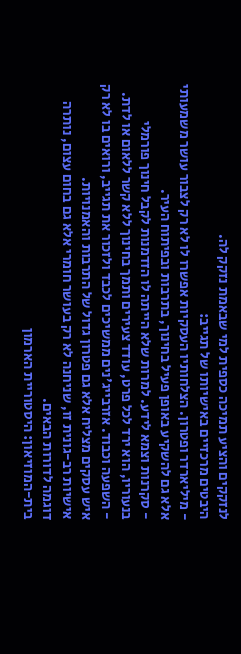לנזקקים והציע תמיכה כספית למי שבאמת נזקק לה.
היבטים מרכזיים באישיותו של תגייב:
- מיליארדר ופטרון. הצלחותיו העסקיות אפשרו לו לא רק לצבור עושר משמעותי אלא גם להשקיע באופן פעיל בחינוך, בתרבות ובפיתוח העיר.
- סקרנות וצמא לידע. למרות שלא הייתה לו הזדמנות לקבל חינוך פורמלי בנעוריו, הוא ירד לכל פרט, עודד צעירים ותמך בחינוך ללא קשר ללאום או לדת.
- השפעה וכבוד. אזרבייג'נים ממשיכים לכבד ולזכור את תגייב, ורואים בו לא רק איש עסקים מצליח אלא גם פטרון גדול של התרבות והאמנויות.
אישיות רב-גונית זו, שניחנה לא רק בעושר חומרי אלא גם בחום עצום, נותרה דוגמה לדורות הבאים.
בית-המוזיאון: היסטוריית הארמון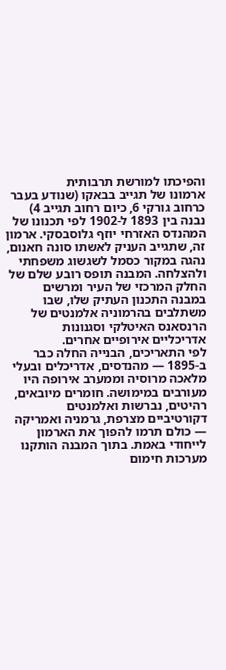והפיכתו למורשת תרבותית
ארמונו של תגייב בבאקו (שנודע בעבר כרחוב גורקי 6, כיום רחוב תגייב 4) נבנה בין 1893 ל-1902 לפי תכנונו של המהנדס האזרחי יוזף גלוסבסקי. ארמון זה, שתגייב העניק לאשתו סונה חאנום, נהגה במקור כסמל לשגשוג משפחתי ולהצלחה. המבנה תופס רובע שלם של החלק המרכזי של העיר ומרשים במבנה התכנון העתיק שלו, שבו משתלבים בהרמוניה אלמנטים של הרנסאנס האיטלקי וסגנונות אדריכליים אירופיים אחרים.
לפי התאריכים, הבנייה החלה כבר ב-1895 — מהנדסים, אדריכלים ובעלי מלאכה מרוסיה וממערב אירופה היו מעורבים במימושה. חומרים מיובאים, רהיטים, נברשות ואלמנטים דקורטיביים מצרפת, גרמניה ואמריקה — כולם תרמו להפוך את הארמון לייחודי באמת. בתוך המבנה הותקנו מערכות חימום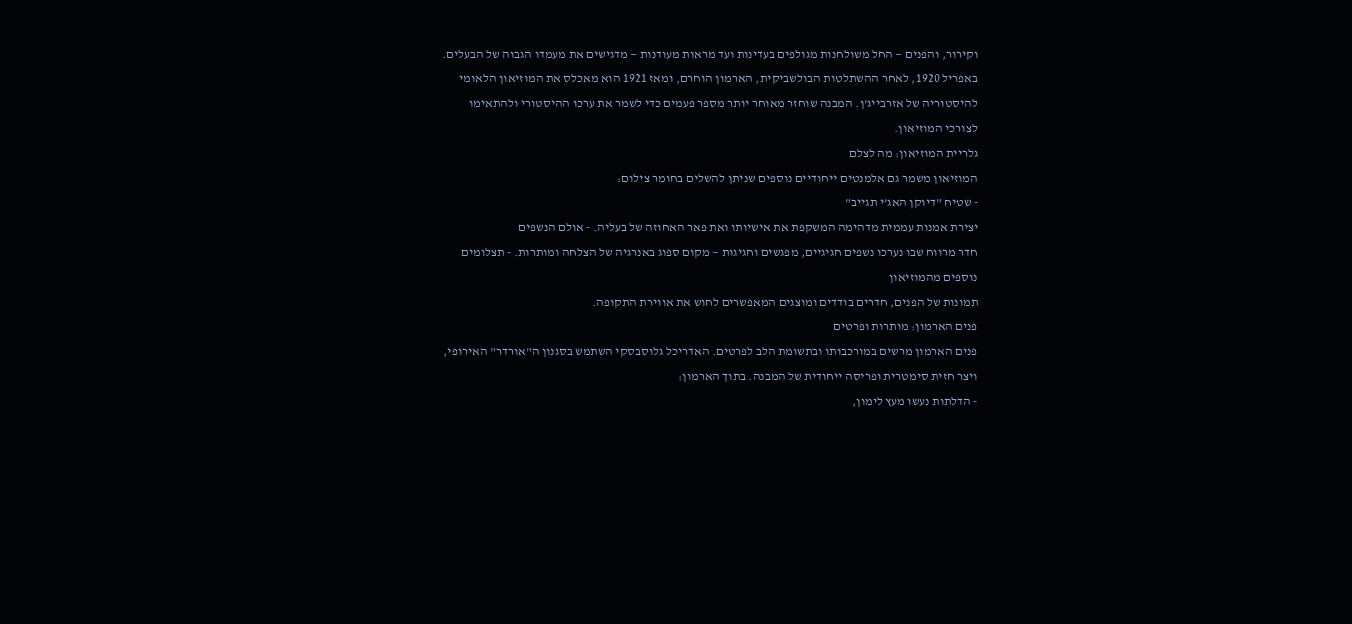וקירור, והפנים — החל משולחנות מגולפים בעדינות ועד מראות מעודנות — מדגישים את מעמדו הגבוה של הבעלים.
באפריל 1920, לאחר ההשתלטות הבולשביקית, הארמון הוחרם, ומאז 1921 הוא מאכלס את המוזיאון הלאומי להיסטוריה של אזרבייג'ן. המבנה שוחזר מאוחר יותר מספר פעמים כדי לשמר את ערכו ההיסטורי ולהתאימו לצורכי המוזיאון.
גלריית המוזיאון: מה לצלם
המוזיאון משמר גם אלמנטים ייחודיים נוספים שניתן להשלים בחומר צילום:
- שטיח "דיוקן האג'י תגייב"
יצירת אמנות עממית מדהימה המשקפת את אישיותו ואת פאר האחוזה של בעליה. - אולם הנשפים
חדר מרווח שבו נערכו נשפים חגיגיים, מפגשים וחגיגות — מקום ספוג באנרגיה של הצלחה ומותרות. - תצלומים נוספים מהמוזיאון
תמונות של הפנים, חדרים בודדים ומוצגים המאפשרים לחוש את אווירת התקופה.
פנים הארמון: מותרות ופרטים
פנים הארמון מרשים במורכבותו ובתשומת הלב לפרטים. האדריכל גלוסבסקי השתמש בסגנון ה"אורדר" האירופי, ויצר חזית סימטרית ופריסה ייחודית של המבנה. בתוך הארמון:
- הדלתות נעשו מעץ לימון,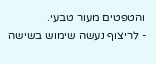והטפטים מעור טבעי.
- לריצוף נעשה שימוש בשישה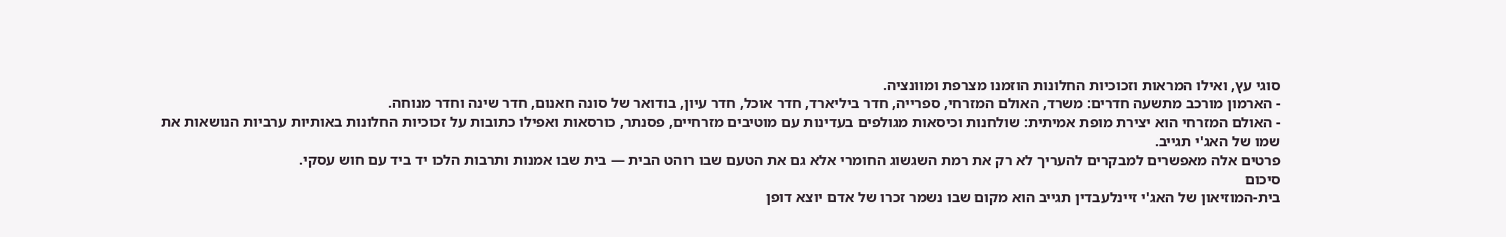סוגי עץ, ואילו המראות וזכוכיות החלונות הוזמנו מצרפת ומוונציה.
- הארמון מורכב מתשעה חדרים: משרד, האולם המזרחי, ספרייה, חדר ביליארד, חדר אוכל, חדר עיון, בודואר של סונה חאנום, חדר שינה וחדר מנוחה.
- האולם המזרחי הוא יצירת מופת אמיתית: שולחנות וכיסאות מגולפים בעדינות עם מוטיבים מזרחיים, פסנתר, כורסאות ואפילו כתובות על זכוכיות החלונות באותיות ערביות הנושאות את שמו של האג'י תגייב.
פרטים אלה מאפשרים למבקרים להעריך לא רק את רמת השגשוג החומרי אלא גם את הטעם שבו רוהט הבית — בית שבו אמנות ותרבות הלכו יד ביד עם חוש עסקי.
סיכום
בית-המוזיאון של האג'י זיינלעבדין תגייב הוא מקום שבו נשמר זכרו של אדם יוצא דופן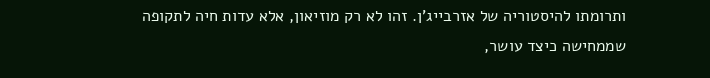ותרומתו להיסטוריה של אזרבייג'ן. זהו לא רק מוזיאון, אלא עדות חיה לתקופה שממחישה כיצד עושר,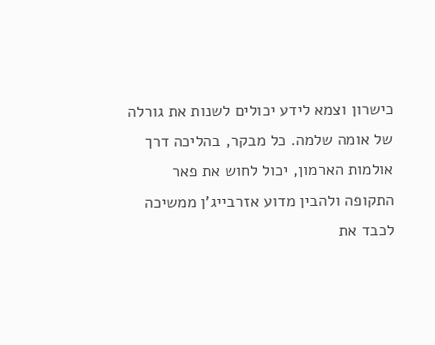כישרון וצמא לידע יכולים לשנות את גורלה של אומה שלמה. כל מבקר, בהליכה דרך אולמות הארמון, יכול לחוש את פאר התקופה ולהבין מדוע אזרבייג'ן ממשיכה לכבד את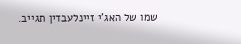שמו של האג'י זיינלעבדין תגייב.